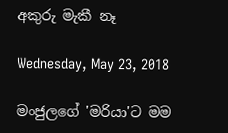අකුරු මැකී නෑ

Wednesday, May 23, 2018

මංජුලගේ 'මරියා'ට මම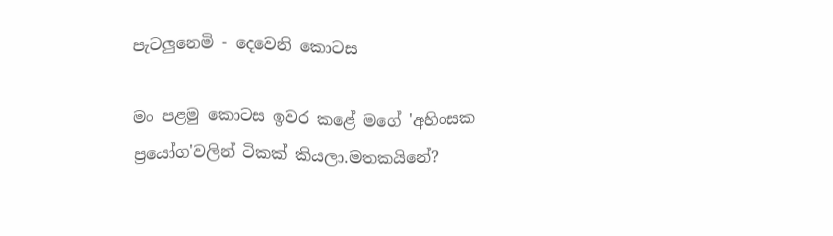පැටලුනෙමි - දෙවෙනි කොටස

මං පළමු කොටස ඉවර කළේ මගේ 'අහිංසක ප්‍රයෝග'වලින් ටිකක් කියලා.මතකයිනේ?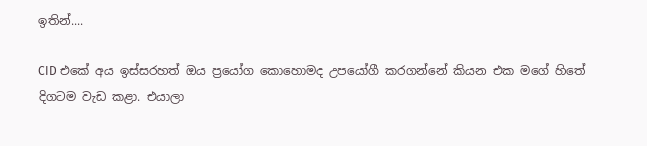ඉතින්....

CID එකේ අය ඉස්සරහත් ඔය ප්‍රයෝග කොහොමද උපයෝගී කරගන්නේ කියන එක මගේ හිතේ දිගටම වැඩ කළා. එයාලා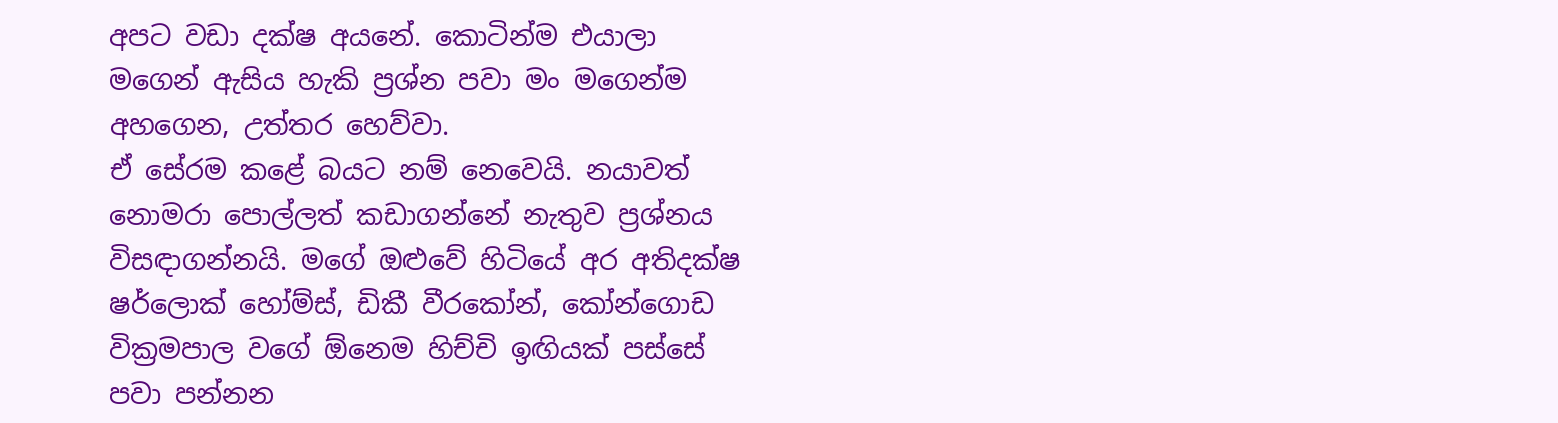අපට වඩා දක්ෂ අයනේ. කොටින්ම එයාලා මගෙන් ඇසිය හැකි ප්‍රශ්න පවා මං මගෙන්ම අහගෙන, උත්තර හෙව්වා.
ඒ සේරම කළේ බයට නම් නෙවෙයි. නයාවත් නොමරා පොල්ලත් කඩාගන්නේ නැතුව ප්‍රශ්නය විසඳාගන්නයි. මගේ ඔළුවේ හිටියේ අර අතිදක්ෂ ෂර්ලොක් හෝම්ස්, ඩිකී වීරකෝන්, කෝන්ගොඩ වික්‍රමපාල වගේ ඕනෙම හිච්චි ඉඟියක් පස්සේ පවා පන්නන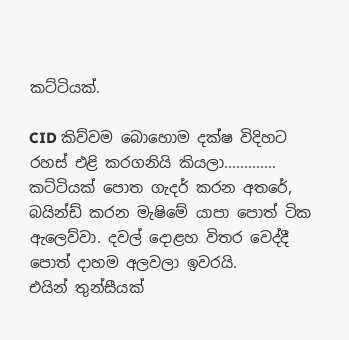කට්ටියක්.

CID කිව්වම බොහොම දක්ෂ විදිහට රහස් එළි කරගනියි කියලා.............
කට්ටියක් පොත ගැදර් කරන අතරේ, බයින්ඩ් කරන මැෂිමේ යාපා පොත් ටික ඇලෙව්වා. දවල් දොළහ විතර වෙද්දී පොත් දාහම අලවලා ඉවරයි.
එයින් තුන්සීයක්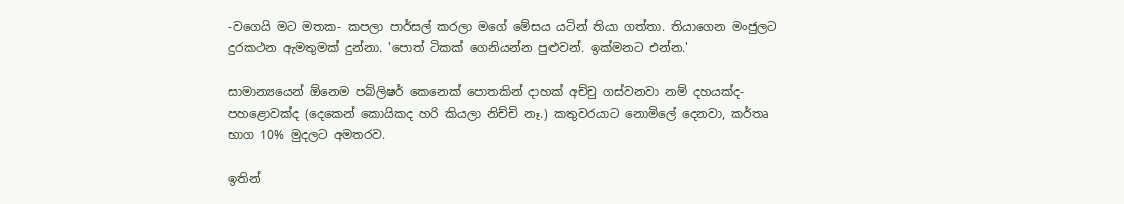-වගෙයි මට මතක- කපලා පාර්සල් කරලා මගේ මේසය යටින් තියා ගත්තා. තියාගෙන මංජුලට දුරකථන ඇමතුමක් දුන්නා. 'පොත් ටිකක් ගෙනියන්න පුළුවන්. ඉක්මනට එන්න.'

සාමාන්‍යයෙන් ඕනෙම පබ්ලිෂර් කෙනෙක් පොතකින් දාහක් අච්චු ගස්වනවා නම් දහයක්ද- පහළොවක්ද (දෙකෙන් කොයිකද හරි කියලා නිච්චි නෑ.) කතුවරයාට නොමිලේ දෙනවා, කර්තෘ භාග 10% මුදලට අමතරව.

ඉතින්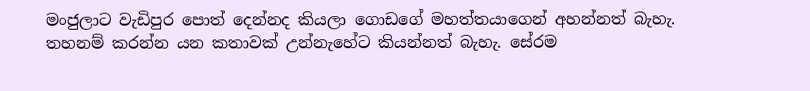මංජුලාට වැඩිපුර පොත් දෙන්නද කියලා ගොඩගේ මහත්තයාගෙන් අහන්නත් බැහැ. තහනම් කරන්න යන කතාවක් උන්නැහේට කියන්නත් බැහැ. සේරම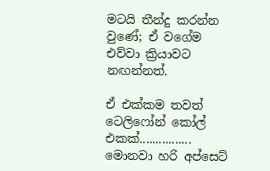මටයි තීන්දු කරන්න වුණේ; ඒ වගේම එව්වා ක්‍රියාවට නඟන්නත්.

ඒ එක්කම තවත් ටෙලිෆෝන් කෝල් එකක්................
මොනවා හරි අප්සෙට්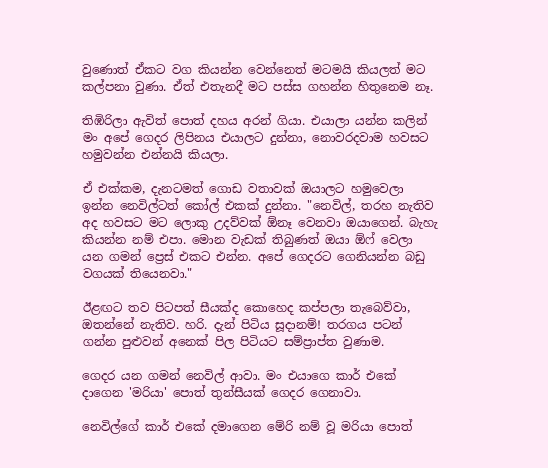වුණොත් ඒකට වග කියන්න වෙන්නෙත් මටමයි කියලත් මට කල්පනා වුණා. ඒත් එතැනදී මට පස්ස ගහන්න හිතුනෙම නෑ.

තිඹිරිලා ඇවිත් පොත් දහය අරන් ගියා. එයාලා යන්න කලින් මං අපේ ගෙදර ලිපිනය එයාලට දුන්නා, නොවරදවාම හවසට හමුවන්න එන්නයි කියලා.

ඒ එක්කම, දැනටමත් ගොඩ වතාවක් ඔයාලට හමුවෙලා ඉන්න නෙවිල්ටත් කෝල් එකක් දුන්නා. "නෙවිල්, තරහ නැතිව අද හවසට මට ලොකු උදව්වක් ඕනෑ වෙනවා ඔයාගෙන්. බැහැ කියන්න නම් එපා. මොන වැඩක් තිබුණත් ඔයා ඕෆ් වෙලා යන ගමන් ප්‍රෙස් එකට එන්න. අපේ ගෙදරට ගෙනියන්න බඩු වගයක් තියෙනවා."

ඊළඟට තව පිටපත් සීයක්ද කොහෙද කප්පලා තැබෙව්වා, ඔතන්නේ නැතිව. හරි. දැන් පිටිය සූදානම්! තරගය පටන් ගන්න පුළුවන් අනෙක් පිල පිටියට සම්ප්‍රාප්ත වුණාම.

ගෙදර යන ගමන් නෙවිල් ආවා. මං එයාගෙ කාර් එකේ දාගෙන 'මරියා' පොත් තුන්සීයක් ගෙදර ගෙනාවා.

නෙවිල්ගේ කාර් එකේ දමාගෙන මේරි නම් වූ මරියා පොත්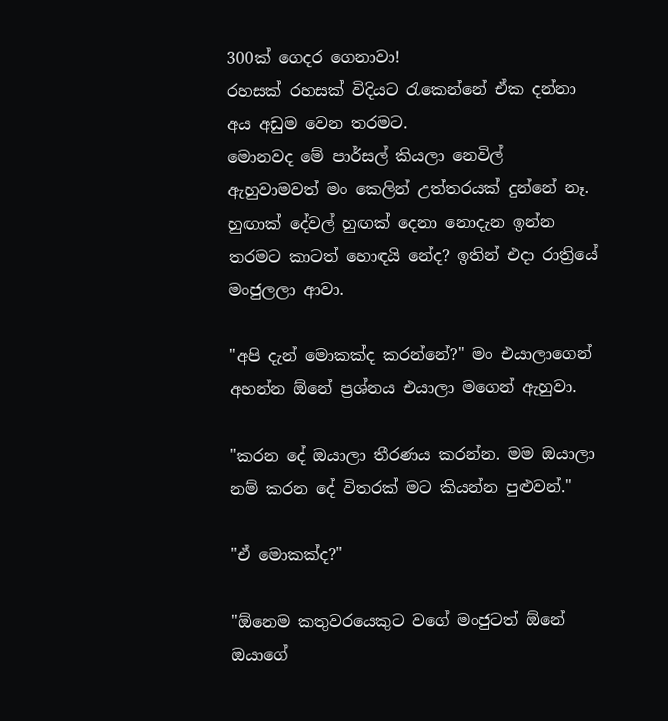300ක් ගෙදර ගෙනාවා!
රහසක් රහසක් විදියට රැකෙන්නේ ඒක දන්නා අය අඩුම වෙන තරමට.
මොනවද මේ පාර්සල් කියලා නෙවිල් ඇහුවාමවත් මං කෙලින් උත්තරයක් දුන්නේ නෑ. හුඟාක් දේවල් හුඟක් දෙනා නොදැන ඉන්න තරමට කාටත් හොඳයි නේද? ඉතින් එදා රාත්‍රියේ මංජුලලා ආවා.

"අපි දැන් මොකක්ද කරන්නේ?" මං එයාලාගෙන් අහන්න ඕනේ ප්‍රශ්නය එයාලා මගෙන් ඇහුවා.

"කරන දේ ඔයාලා තීරණය කරන්න. මම ඔයාලා නම් කරන දේ විතරක් මට කියන්න පුළුවන්."

"ඒ මොකක්ද?"

"ඕනෙම කතුවරයෙකුට වගේ මංජුටත් ඕනේ ඔයාගේ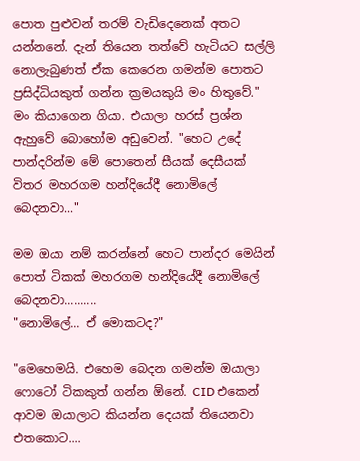පොත පුළුවන් ත‍රම් වැඩිදෙනෙක් අතට යන්නනේ. දැන් තියෙන තත්වේ හැටියට සල්ලි නොලැබුණත් ඒක කෙරෙන ගමන්ම පොතට ප්‍රසිද්ධියකුත් ගන්න ක්‍රමයකුයි මං හිතුවේ." මං කියාගෙන ගියා. එයාලා හරස් ප්‍රශ්න ඇහුවේ බොහෝම අඩුවෙන්. "හෙට උදේ පාන්දරින්ම මේ පොතෙන් සීයක් දෙසීයක් විතර මහරගම හන්දියේදී නොමිලේ බෙදනවා..."

මම ඔයා නම් කරන්නේ හෙට පාන්දර මෙයින් පොත් ටිකක් මහරගම හන්දියේදී නොමිලේ බෙදනවා..........
"නොමිලේ... ඒ මොකටද?"

"මෙහෙමයි. එහෙම බෙදන ගමන්ම ඔයාලා ෆොටෝ ටිකකුත් ගන්න ඕනේ. CID එකෙන් ආවම ඔයාලාට කියන්න දෙයක් තියෙනවා එතකොට....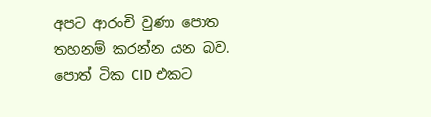අපට ආරංචි වුණා පොත තහනම් කරන්න යන බව.
පොත් ටික CID එකට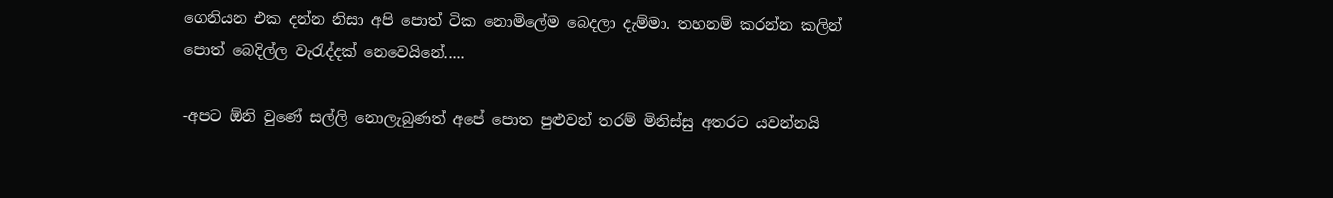ගෙනියන එක දන්න නිසා අපි පොත් ටික නොමිලේම බෙදලා දැම්මා. තහනම් කරන්න කලින් පොත් බෙදිල්ල වැරැද්දක් නෙවෙයිනේ.....

-අපට ඕනි වුණේ සල්ලි නොලැබුණත් අපේ පොත පුළුවන් තරම් මිනිස්සු අතරට යවන්නයි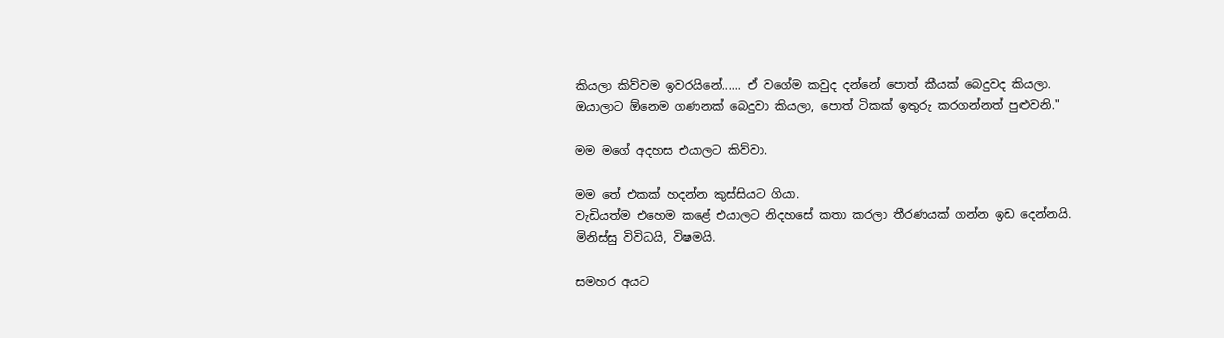කියලා කිව්වම ඉවරයිනේ...... ඒ වගේම කවුද දන්නේ පොත් කීයක් බෙදුවද කියලා. ඔයාලාට ඕනෙම ගණනක් බෙදුවා කියලා, පොත් ටිකක් ඉතුරු කරගන්නත් පුළුවනි."

මම මගේ අදහස එයාලට කිව්වා.

මම තේ එකක් හදන්න කුස්සියට ගියා.
වැඩියත්ම එහෙම කළේ එයාලට නිදහසේ කතා කරලා තීරණයක් ගන්න ඉඩ දෙන්නයි. මිනිස්සු විවිධයි, විෂමයි.

සමහර අයට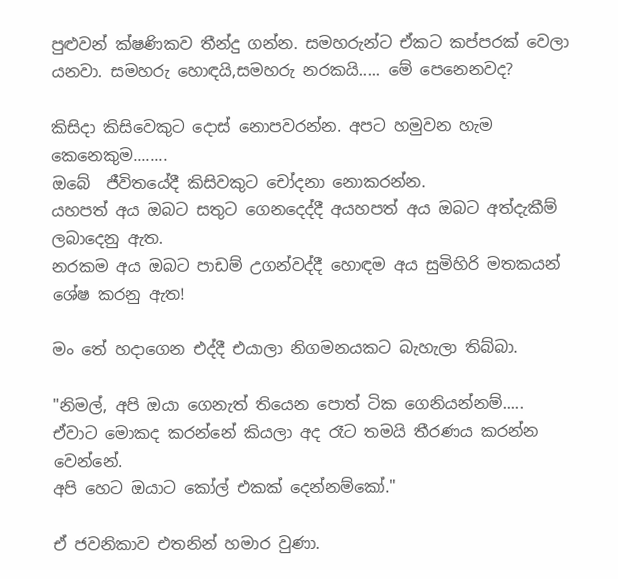පුළුවන් ක්ෂණිකව තීන්දු ගන්න. සමහරුන්ට ඒකට කප්පරක් වෙලා යනවා. සමහරු හොඳයි,සමහරු නරකයි..... මේ පෙනෙනවද?

කිසිදා කිසිවෙකුට දොස් නොපවරන්න. අපට හමුවන හැම කෙනෙකුම........
ඔබේ  ජීවිතයේදී කිසිවකුට චෝදනා නොකරන්න.
යහපත් අය ඔබට සතුට ගෙනදෙද්දී අයහපත් අය ඔබට අත්දැකීම් ලබාදෙනු ඇත.
නරකම අය ඔබට පාඩම් උගන්වද්දී හොඳම අය සුමිහිරි මතකයන් ශේෂ කරනු ඇත!

මං තේ හදාගෙන එද්දී එයාලා නිගමනයකට බැහැලා තිබ්බා.

"නිමල්, අපි ඔයා ගෙනැත් තියෙන පොත් ටික ගෙනියන්නම්.....
ඒවාට මොකද කරන්නේ කියලා අද රෑට තමයි තීරණය කරන්න වෙන්නේ.
අපි හෙට ඔයාට කෝල් එකක් දෙන්නම්කෝ."

ඒ ජවනිකාව එතනින් හමාර වුණා.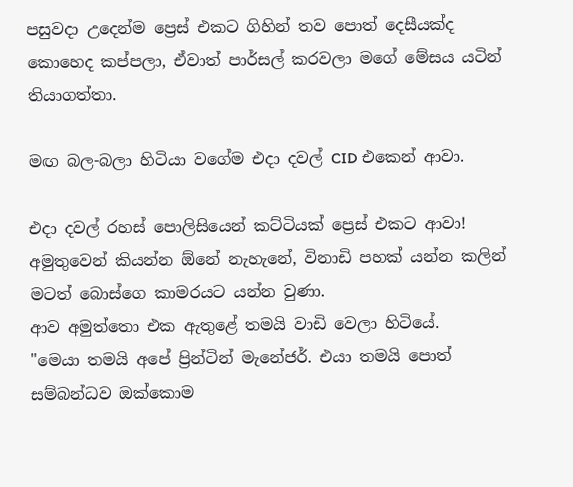පසුවදා උදෙන්ම ප්‍රෙස් එකට ගිහින් තව පොත් දෙසීයක්ද කොහෙද කප්පලා, ඒවාත් පාර්සල් කරවලා මගේ මේසය යටින් තියාගත්තා.

මඟ බල-බලා හිටියා වගේම එදා දවල් CID එකෙන් ආවා.

එදා දවල් රහස් පොලිසියෙන් කට්ටියක් ප්‍රෙස් එකට ආවා!
අමුතුවෙන් කියන්න ඕනේ නැහැනේ, විනාඩි පහක් යන්න කලින් මටත් බොස්ගෙ කාමරයට යන්න වුණා.
ආව අමුත්තො එක ඇතුළේ තමයි වාඩි වෙලා හිටියේ.
"මෙයා තමයි අපේ ප්‍රින්ටින් මැනේජර්. එයා තමයි පොත් සම්බන්ධව ඔක්කොම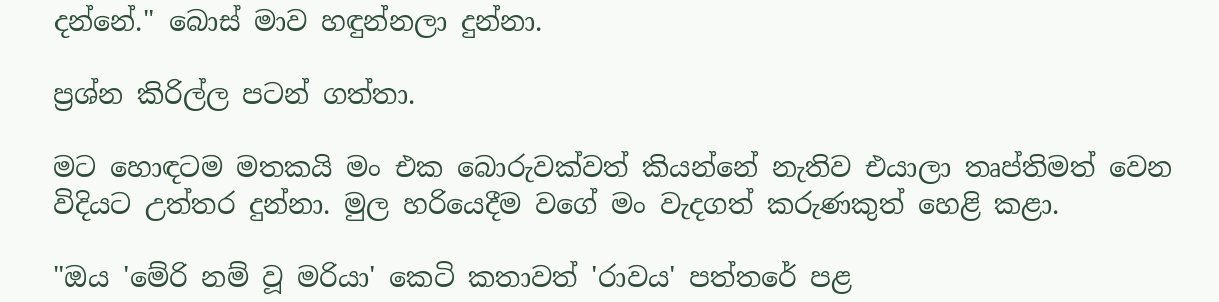දන්නේ." බොස් මාව හඳුන්නලා දුන්නා.

ප්‍රශ්න කිරිල්ල පටන් ගත්තා.

මට හොඳටම මතකයි මං එක බොරුවක්වත් කියන්නේ නැතිව එයාලා තෘප්තිමත් වෙන විදියට උත්තර දුන්නා. මුල හරියෙදීම වගේ මං වැදගත් කරුණකුත් හෙළි කළා.

"ඔය 'මේරි නම් වූ මරියා' කෙටි කතාවත් 'රාවය' පත්තරේ පළ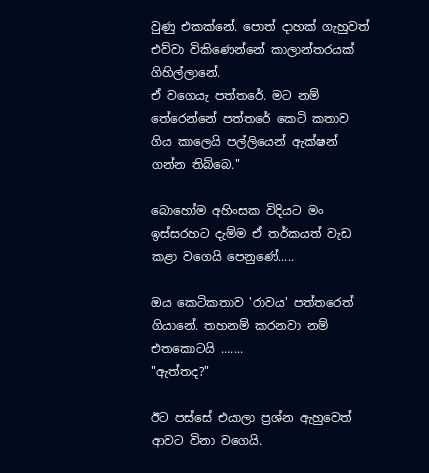වුණු එකක්නේ. පොත් දාහක් ගැහුවත් එව්වා විකිණෙන්නේ කාලාන්තරයක් ගිහිල්ලානේ.
ඒ වගෙයැ පත්තරේ. මට නම් තේරෙන්නේ පත්තරේ කෙටි කතාව ගිය කාලෙයි පල්ලියෙන් ඇක්ෂන් ගන්න තිබ්බෙ."

බොහෝම අහිංසක විදියට මං ඉස්සරහට දැම්ම ඒ තර්කයත් වැඩ කළා වගෙයි පෙනුණේ.....

ඔය කෙටිකතාව 'රාවය' පත්තරෙත් ගියානේ. තහනම් කරනවා නම් එතකොටයි .......
"ඇත්තද?"

ඊට පස්සේ එයාලා ප්‍රශ්න ඇහුවෙත් ආවට විනා වගෙයි.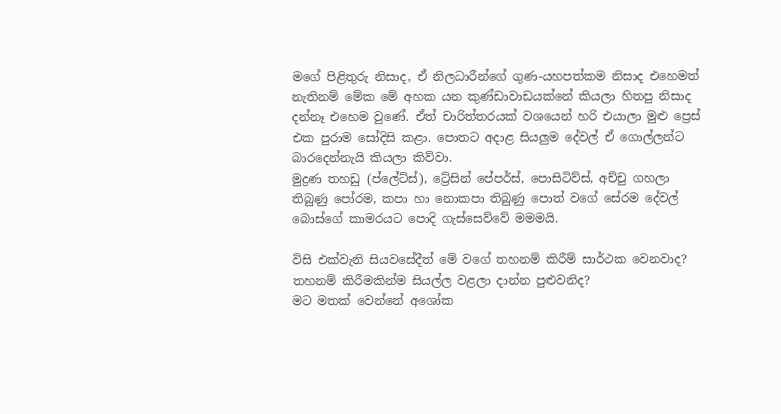මගේ පිළිතුරු නිසාද, ඒ නිලධාරීන්ගේ ගුණ-යහපත්කම නිසාද එහෙමත් නැතිනම් මේක මේ අහක යන කුණ්ඩාවාඩයක්නේ කියලා හිතපු නිසාද දන්නෑ එහෙම වුණේ. ඒත් චාරිත්තරයක් වශයෙන් හරි එයාලා මුළු ප්‍රෙස් එක පුරාම සෝදිසි කළා. පොතට අදාළ සියලුම දේවල් ඒ ගොල්ලන්ට බාරදෙන්නැයි කියලා කිව්වා.
මුද්‍රණ තහඩු (ප්ලේට්ස්), ට්‍රේසින් පේපර්ස්, පොසිටිව්ස්, අච්චු ගහලා තිබුණු පෝරම, කපා හා නොකපා තිබුණු පොත් වගේ සේරම දේවල් බොස්ගේ කාමරයට පොදි ගැස්සෙව්වේ මමමයි.

විසි එක්වැනි සියවසේදීත් මේ වගේ තහනම් කිරීම් සාර්ථක වෙනවාද?
තහනම් කිරීමකින්ම සියල්ල වළලා දාන්න පුළුවනිද?
මට මතක් වෙන්නේ අශෝක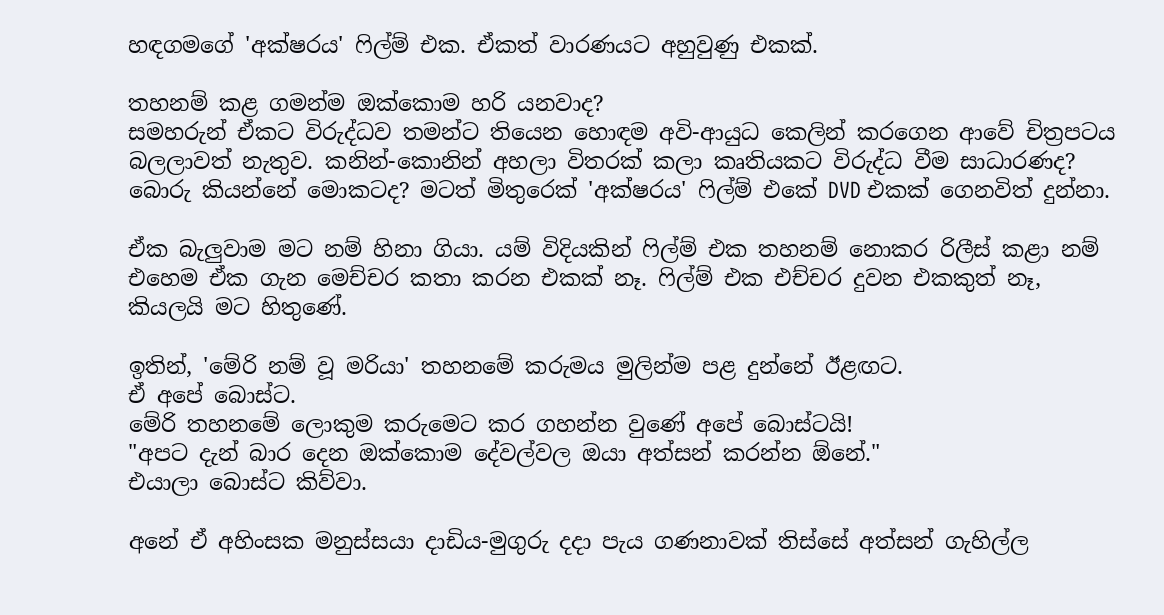හඳගමගේ 'අක්ෂරය' ෆිල්ම් එක. ඒකත් වාරණයට අහුවුණු එකක්.

තහනම් කළ ගමන්ම ඔක්කොම හරි යනවාද?
සමහරුන් ඒකට විරුද්ධව තමන්ට තියෙන හොඳම අවි-ආයුධ කෙලින් කරගෙන ආවේ චිත්‍රපටය බලලාවත් නැතුව. කනින්-කොනින් අහලා විතරක් කලා කෘතියකට විරුද්ධ වීම සාධාරණද?
බොරු කියන්නේ මොකටද? මටත් මිතුරෙක් 'අක්ෂරය' ෆිල්ම් එකේ DVD එකක් ගෙනවිත් දුන්නා.

ඒක බැලුවාම මට නම් හිනා ගියා. යම් විදියකින් ෆිල්ම් එක තහනම් නොකර රිලීස් කළා නම් එහෙම ඒක ගැන මෙච්චර කතා කරන එකක් නෑ. ෆිල්ම් එක එච්චර දුවන එකකුත් නෑ, කියලයි මට හිතුණේ.

ඉතින්, 'මේරි නම් වූ මරියා' තහනමේ කරුමය මුලින්ම පළ දුන්නේ ඊළඟට.
ඒ අපේ බොස්ට.
මේරි තහනමේ ලොකුම කරුමෙට කර ගහන්න වුණේ අපේ බොස්ටයි!
"අපට දැන් බාර දෙන ඔක්කොම දේවල්වල ඔයා අත්සන් කරන්න ඕනේ."
එයාලා බොස්ට කිව්වා.

අනේ ඒ අහිංසක මනුස්සයා දාඩිය-මුගුරු දදා පැය ගණනාවක් තිස්සේ අත්සන් ගැහිල්ල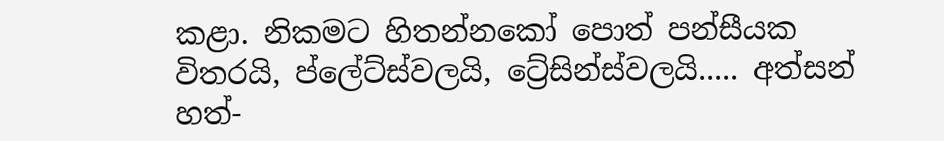කළා. නිකමට හිතන්නකෝ පොත් පන්සීයක විතරයි, ප්ලේට්ස්වලයි, ට්‍රේසින්ස්වලයි..... අත්සන් හත්-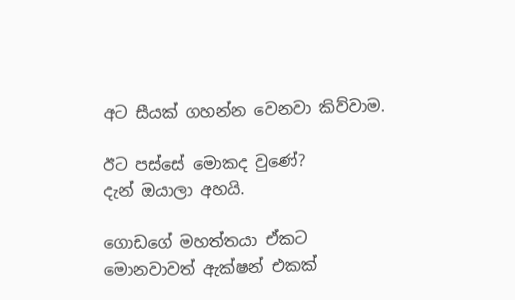අට සීයක් ගහන්න වෙනවා කිව්වාම.

ඊට පස්සේ මොකද වුණේ?
දැන් ඔයාලා අහයි.

ගොඩගේ මහත්තයා ඒකට මොනවාවත් ඇක්ෂන් එකක්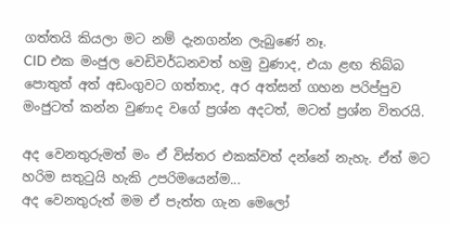ගත්තයි කියලා මට නම් දැනගන්න ලැබුණේ නෑ.
CID එක මංජුල වෙඩිවර්ධනවත් හමු වුණාද, එයා ළඟ තිබ්බ පොතුත් අත් අඩංගුවට ගත්තාද, අර අත්සන් ගහන පරිප්පුව මංජුටත් කන්න වුණාද වගේ ප්‍රශ්න අදටත්, මටත් ප්‍රශ්න විතරයි.

අද වෙනතුරුමත් මං ඒ විස්තර එකක්වත් දන්නේ නැහැ. ඒත් මට හරිම සතුටුයි හැකි උපරිමයෙන්ම...
අද වෙනතුරුත් මම ඒ පැත්ත ගැන මෙලෝ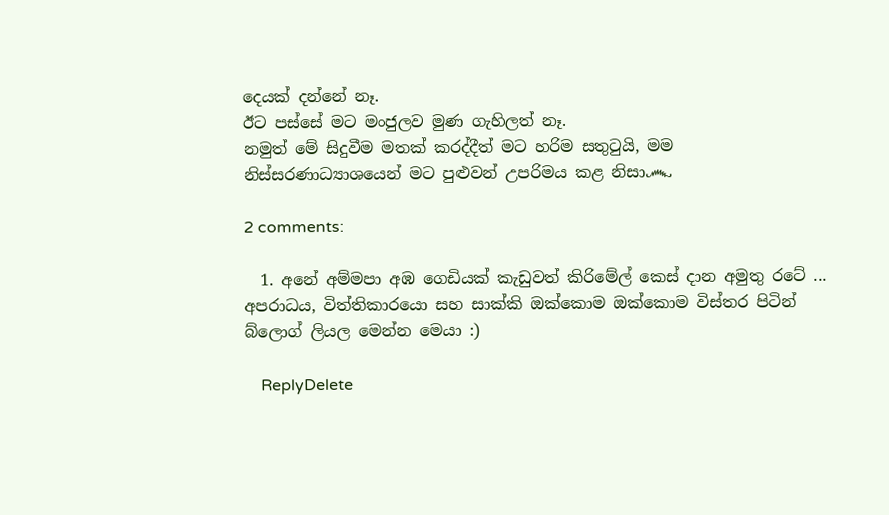දෙයක් දන්නේ නෑ.
ඊට පස්සේ මට මංජුලව මුණ ගැහිලත් නෑ.
නමුත් මේ සිදුවීම මතක් කරද්දීත් මට හරිම සතුටුයි, මම නිස්සරණාධ්‍යාශයෙන් මට පුළුවන් උපරිමය කළ නිසා෴

2 comments:

  1. අනේ අම්මපා අඹ ගෙඩියක් කැඩුවත් කිරිමේල් කෙස් දාන අමුතු රටේ ... අපරාධය, විත්තිකාරයො සහ සාක්කි ඔක්කොම ඔක්කොම විස්තර පිටින් බ්ලොග් ලියල මෙන්න මෙයා :)

    ReplyDelete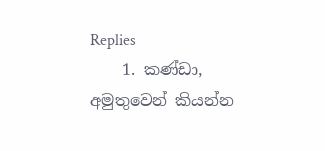Replies
    1. කණ්ඩා, අමුතුවෙන් කියන්න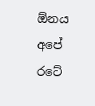ඕනය අපේ රටේ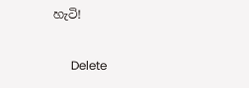හැටි!

      Delete